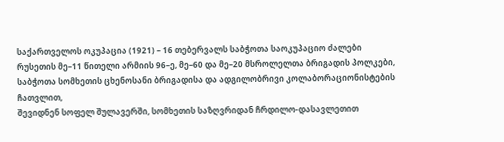საქართველოს ოკუპაცია (1921) – 16 თებერვალს საბჭოთა საოკუპაციო ძალები რუსეთის მე–11 წითელი არმიის 96–ე, მე–60 და მე–20 მსროლელთა ბრიგადის პოლკები, საბჭოთა სომხეთის ცხენოსანი ბრიგადისა და ადგილობრივი კოლაბორაციონისტების ჩათვლით,
შევიდნენ სოფელ შულავერში, სომხეთის საზღვრიდან ჩრდილო-დასავლეთით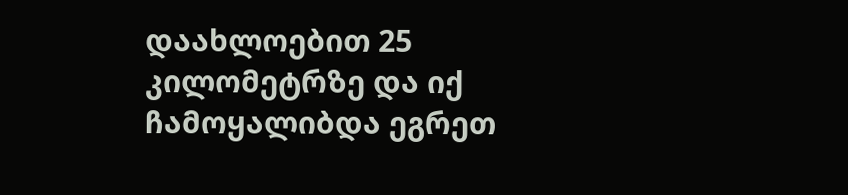დაახლოებით 25 კილომეტრზე და იქ ჩამოყალიბდა ეგრეთ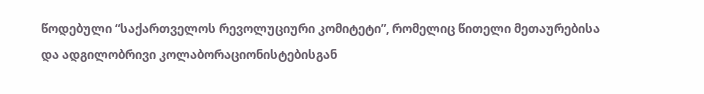წოდებული “საქართველოს რევოლუციური კომიტეტი”, რომელიც წითელი მეთაურებისა და ადგილობრივი კოლაბორაციონისტებისგან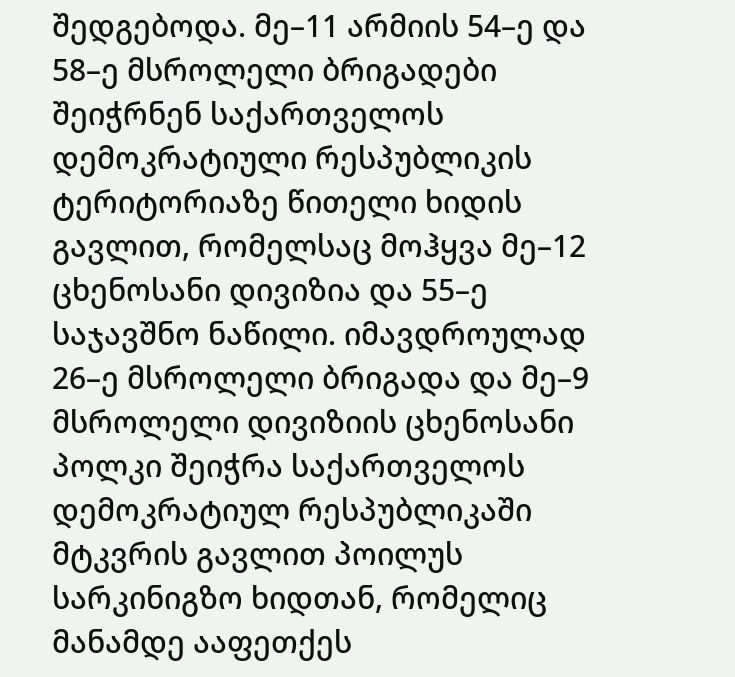შედგებოდა. მე–11 არმიის 54–ე და 58–ე მსროლელი ბრიგადები შეიჭრნენ საქართველოს დემოკრატიული რესპუბლიკის ტერიტორიაზე წითელი ხიდის გავლით, რომელსაც მოჰყვა მე–12 ცხენოსანი დივიზია და 55–ე საჯავშნო ნაწილი. იმავდროულად 26–ე მსროლელი ბრიგადა და მე–9 მსროლელი დივიზიის ცხენოსანი პოლკი შეიჭრა საქართველოს დემოკრატიულ რესპუბლიკაში მტკვრის გავლით პოილუს სარკინიგზო ხიდთან, რომელიც მანამდე ააფეთქეს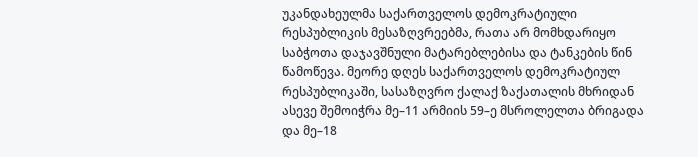უკანდახეულმა საქართველოს დემოკრატიული რესპუბლიკის მესაზღვრეებმა, რათა არ მომხდარიყო საბჭოთა დაჯავშნული მატარებლებისა და ტანკების წინ წამოწევა. მეორე დღეს საქართველოს დემოკრატიულ რესპუბლიკაში, სასაზღვრო ქალაქ ზაქათალის მხრიდან ასევე შემოიჭრა მე–11 არმიის 59–ე მსროლელთა ბრიგადა და მე–18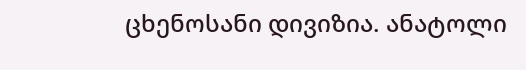ცხენოსანი დივიზია. ანატოლი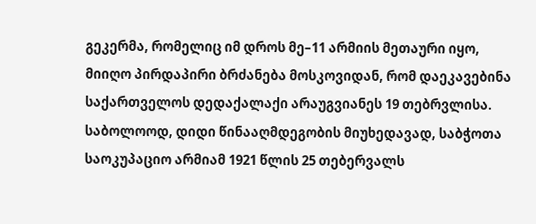გეკერმა, რომელიც იმ დროს მე–11 არმიის მეთაური იყო, მიიღო პირდაპირი ბრძანება მოსკოვიდან, რომ დაეკავებინა საქართველოს დედაქალაქი არაუგვიანეს 19 თებრვლისა. საბოლოოდ, დიდი წინააღმდეგობის მიუხედავად, საბჭოთა საოკუპაციო არმიამ 1921 წლის 25 თებერვალს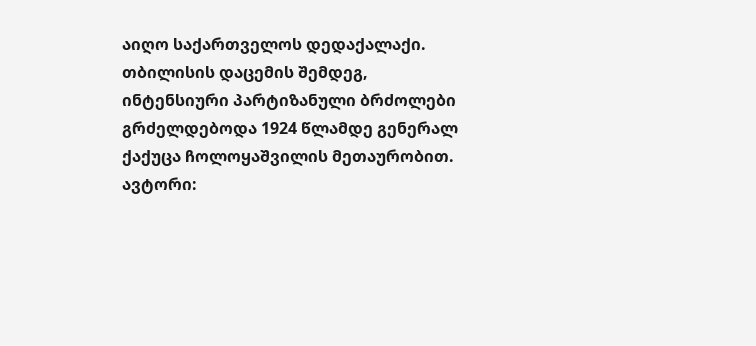აიღო საქართველოს დედაქალაქი. თბილისის დაცემის შემდეგ, ინტენსიური პარტიზანული ბრძოლები გრძელდებოდა 1924 წლამდე გენერალ ქაქუცა ჩოლოყაშვილის მეთაურობით.
ავტორი: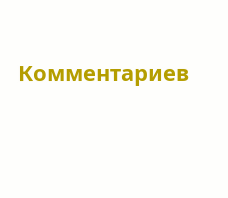Комментариев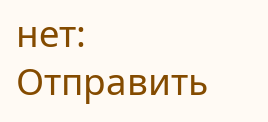нет:
Отправить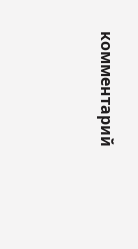комментарий